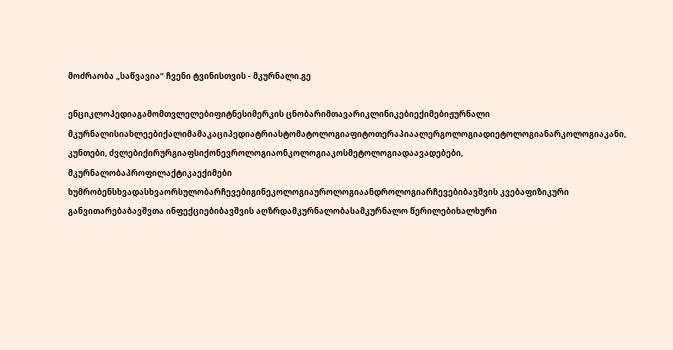მოძრაობა „საწვავია“ ჩვენი ტვინისთვის - მკურნალი.გე

ენციკლოპედიაგამომთვლელებიფიტნესიმერკის ცნობარიმთავარიკლინიკებიექიმებიჟურნალი მკურნალისიახლეებიქალიმამაკაციპედიატრიასტომატოლოგიაფიტოთერაპიაალერგოლოგიადიეტოლოგიანარკოლოგიაკანი, კუნთები, ძვლებიქირურგიაფსიქონევროლოგიაონკოლოგიაკოსმეტოლოგიადაავადებები, მკურნალობაპროფილაქტიკაექიმები ხუმრობენსხვადასხვაორსულობარჩევებიგინეკოლოგიაუროლოგიაანდროლოგიარჩევებიბავშვის კვებაფიზიკური განვითარებაბავშვთა ინფექციებიბავშვის აღზრდამკურნალობასამკურნალო წერილებიხალხური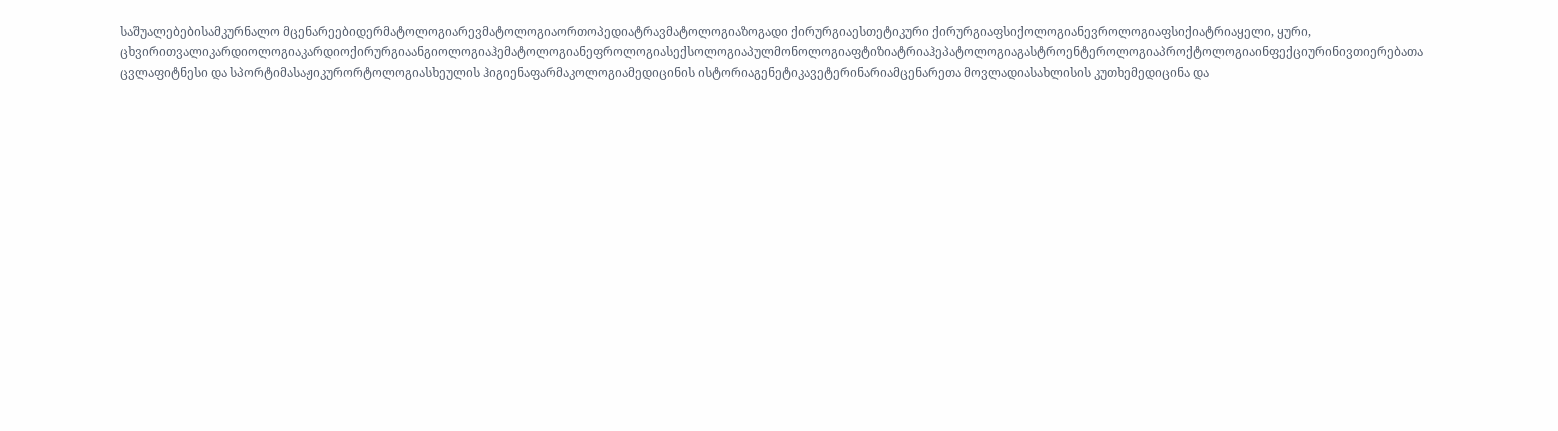საშუალებებისამკურნალო მცენარეებიდერმატოლოგიარევმატოლოგიაორთოპედიატრავმატოლოგიაზოგადი ქირურგიაესთეტიკური ქირურგიაფსიქოლოგიანევროლოგიაფსიქიატრიაყელი, ყური, ცხვირითვალიკარდიოლოგიაკარდიოქირურგიაანგიოლოგიაჰემატოლოგიანეფროლოგიასექსოლოგიაპულმონოლოგიაფტიზიატრიაჰეპატოლოგიაგასტროენტეროლოგიაპროქტოლოგიაინფექციურინივთიერებათა ცვლაფიტნესი და სპორტიმასაჟიკურორტოლოგიასხეულის ჰიგიენაფარმაკოლოგიამედიცინის ისტორიაგენეტიკავეტერინარიამცენარეთა მოვლადიასახლისის კუთხემედიცინა და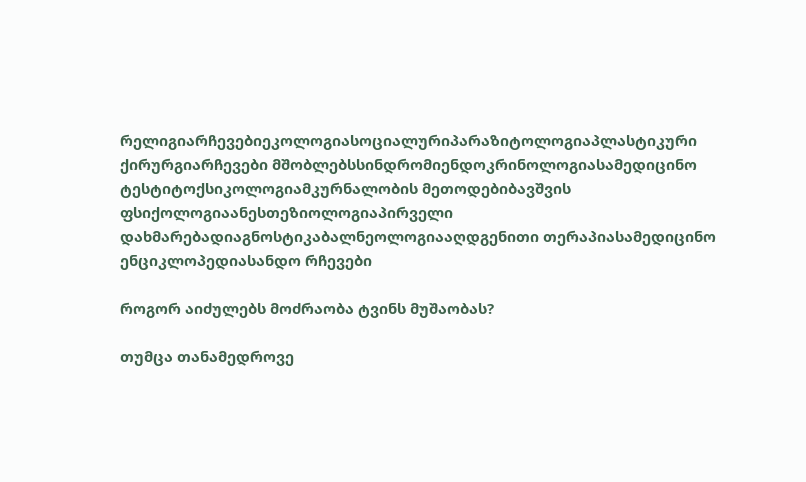რელიგიარჩევებიეკოლოგიასოციალურიპარაზიტოლოგიაპლასტიკური ქირურგიარჩევები მშობლებსსინდრომიენდოკრინოლოგიასამედიცინო ტესტიტოქსიკოლოგიამკურნალობის მეთოდებიბავშვის ფსიქოლოგიაანესთეზიოლოგიაპირველი დახმარებადიაგნოსტიკაბალნეოლოგიააღდგენითი თერაპიასამედიცინო ენციკლოპედიასანდო რჩევები

როგორ აიძულებს მოძრაობა ტვინს მუშაობას?

თუმცა თანამედროვე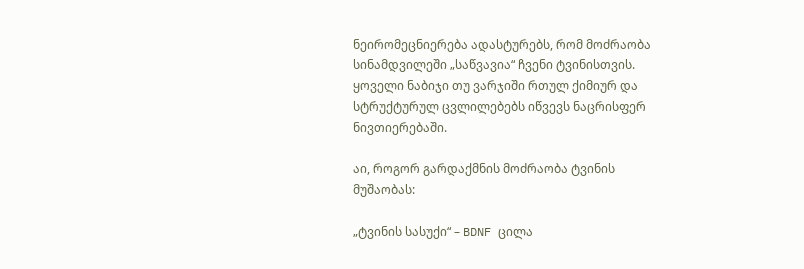ნეირომეცნიერება ადასტურებს, რომ მოძრაობა სინამდვილეში „საწვავია“ ჩვენი ტვინისთვის. ყოველი ნაბიჯი თუ ვარჯიში რთულ ქიმიურ და სტრუქტურულ ცვლილებებს იწვევს ნაცრისფერ ნივთიერებაში.

აი, როგორ გარდაქმნის მოძრაობა ტვინის მუშაობას:

„ტვინის სასუქი“ – BDNF ცილა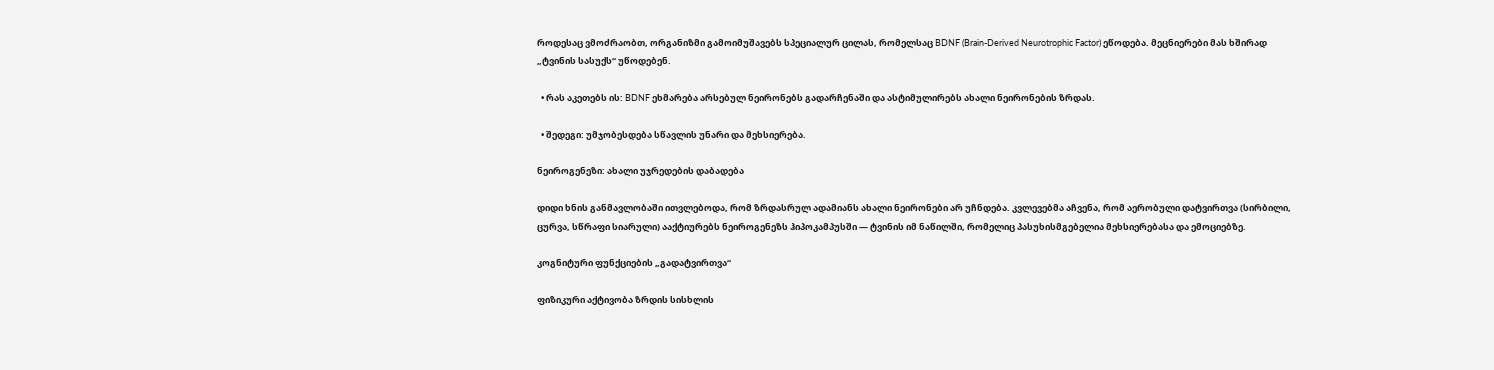როდესაც ვმოძრაობთ, ორგანიზმი გამოიმუშავებს სპეციალურ ცილას, რომელსაც BDNF (Brain-Derived Neurotrophic Factor) ეწოდება. მეცნიერები მას ხშირად „ტვინის სასუქს“ უწოდებენ.

  • რას აკეთებს ის: BDNF ეხმარება არსებულ ნეირონებს გადარჩენაში და ასტიმულირებს ახალი ნეირონების ზრდას.

  • შედეგი: უმჯობესდება სწავლის უნარი და მეხსიერება.

ნეიროგენეზი: ახალი უჯრედების დაბადება

დიდი ხნის განმავლობაში ითვლებოდა, რომ ზრდასრულ ადამიანს ახალი ნეირონები არ უჩნდება. კვლევებმა აჩვენა, რომ აერობული დატვირთვა (სირბილი, ცურვა, სწრაფი სიარული) ააქტიურებს ნეიროგენეზს ჰიპოკამპუსში — ტვინის იმ ნაწილში, რომელიც პასუხისმგებელია მეხსიერებასა და ემოციებზე.

კოგნიტური ფუნქციების „გადატვირთვა“

ფიზიკური აქტივობა ზრდის სისხლის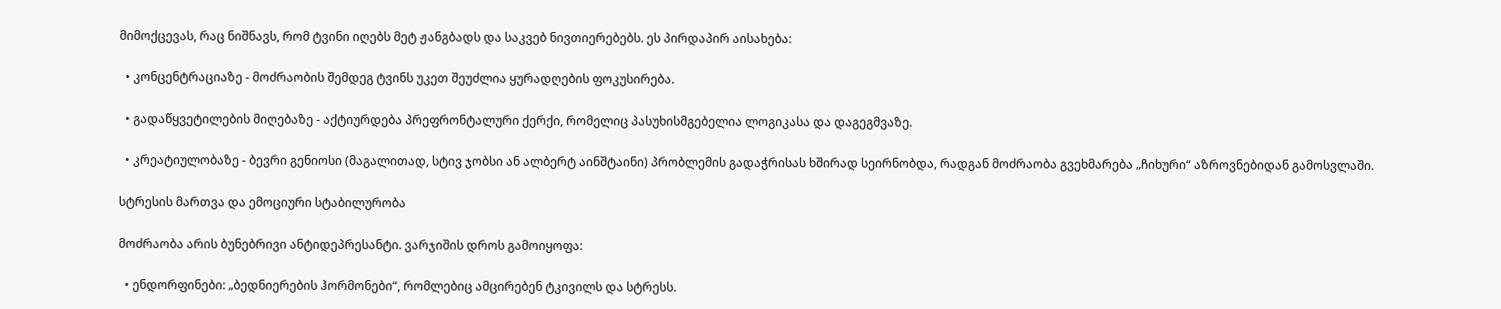მიმოქცევას, რაც ნიშნავს, რომ ტვინი იღებს მეტ ჟანგბადს და საკვებ ნივთიერებებს. ეს პირდაპირ აისახება:

  • კონცენტრაციაზე - მოძრაობის შემდეგ ტვინს უკეთ შეუძლია ყურადღების ფოკუსირება.

  • გადაწყვეტილების მიღებაზე - აქტიურდება პრეფრონტალური ქერქი, რომელიც პასუხისმგებელია ლოგიკასა და დაგეგმვაზე.

  • კრეატიულობაზე - ბევრი გენიოსი (მაგალითად, სტივ ჯობსი ან ალბერტ აინშტაინი) პრობლემის გადაჭრისას ხშირად სეირნობდა, რადგან მოძრაობა გვეხმარება „ჩიხური“ აზროვნებიდან გამოსვლაში.

სტრესის მართვა და ემოციური სტაბილურობა

მოძრაობა არის ბუნებრივი ანტიდეპრესანტი. ვარჯიშის დროს გამოიყოფა:

  • ენდორფინები: „ბედნიერების ჰორმონები“, რომლებიც ამცირებენ ტკივილს და სტრესს.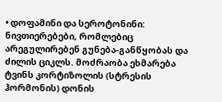• დოფამინი და სეროტონინი: ნივთიერებები, რომლებიც არეგულირებენ გუნება-განწყობას და ძილის ციკლს. მოძრაობა ეხმარება ტვინს კორტიზოლის (სტრესის ჰორმონის) დონის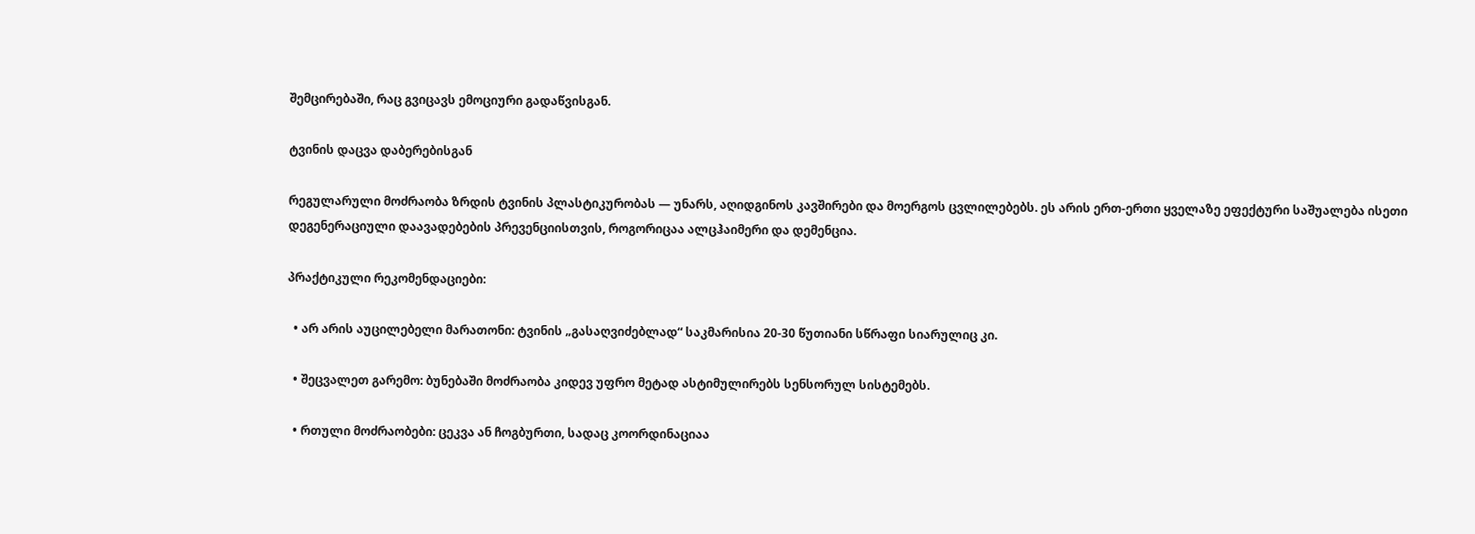შემცირებაში, რაც გვიცავს ემოციური გადაწვისგან.

ტვინის დაცვა დაბერებისგან

რეგულარული მოძრაობა ზრდის ტვინის პლასტიკურობას — უნარს, აღიდგინოს კავშირები და მოერგოს ცვლილებებს. ეს არის ერთ-ერთი ყველაზე ეფექტური საშუალება ისეთი დეგენერაციული დაავადებების პრევენციისთვის, როგორიცაა ალცჰაიმერი და დემენცია.

პრაქტიკული რეკომენდაციები:

  • არ არის აუცილებელი მარათონი: ტვინის „გასაღვიძებლად“ საკმარისია 20-30 წუთიანი სწრაფი სიარულიც კი.

  • შეცვალეთ გარემო: ბუნებაში მოძრაობა კიდევ უფრო მეტად ასტიმულირებს სენსორულ სისტემებს.

  • რთული მოძრაობები: ცეკვა ან ჩოგბურთი, სადაც კოორდინაციაა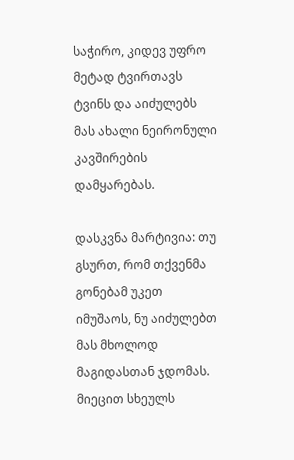საჭირო, კიდევ უფრო მეტად ტვირთავს ტვინს და აიძულებს მას ახალი ნეირონული კავშირების დამყარებას.

დასკვნა მარტივია: თუ გსურთ, რომ თქვენმა გონებამ უკეთ იმუშაოს, ნუ აიძულებთ მას მხოლოდ მაგიდასთან ჯდომას. მიეცით სხეულს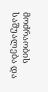მოძრაობის საშუალება და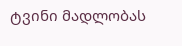ტვინი მადლობას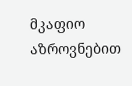მკაფიო აზროვნებით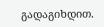გადაგიხდით.